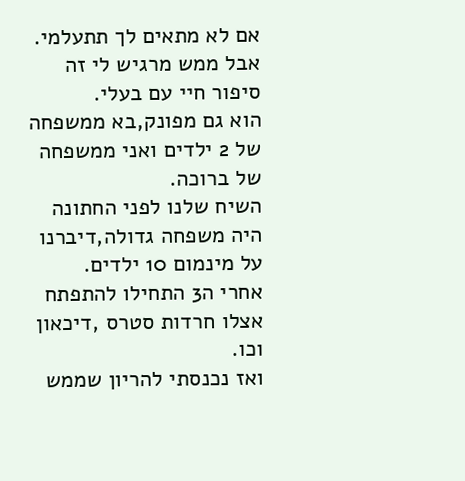אם לא מתאים לך תתעלמי.
אבל ממש מרגיש לי זה סיפור חיי עם בעלי.
הוא גם מפונק,בא ממשפחה של 2 ילדים ואני ממשפחה של ברוכה.
השיח שלנו לפני החתונה היה משפחה גדולה,דיברנו על מינמום 10 ילדים.
אחרי ה3 התחילו להתפתח אצלו חרדות סטרס ,דיכאון
וכו.
ואז נכנסתי להריון שממש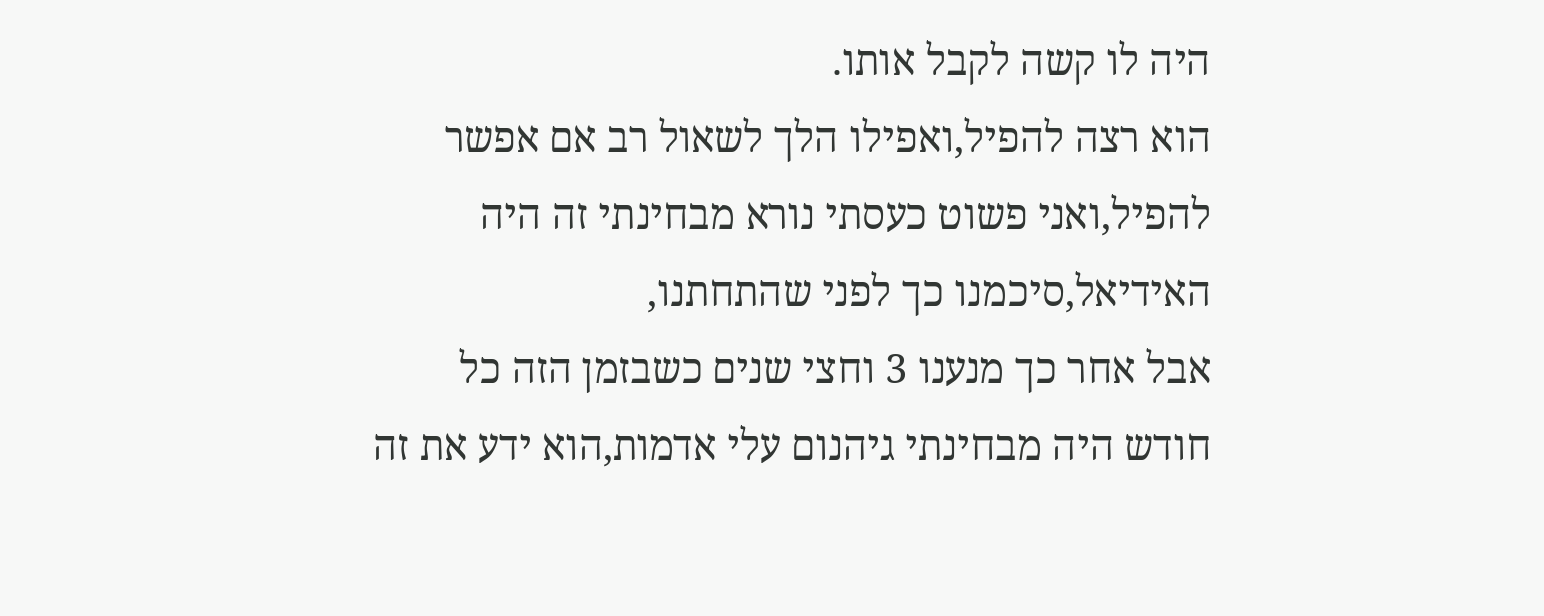היה לו קשה לקבל אותו.
הוא רצה להפיל,ואפילו הלך לשאול רב אם אפשר להפיל,ואני פשוט כעסתי נורא מבחינתי זה היה האידיאל,סיכמנו כך לפני שהתחתנו,
אבל אחר כך מנענו 3 וחצי שנים כשבזמן הזה כל חודש היה מבחינתי גיהנום עלי אדמות,הוא ידע את זה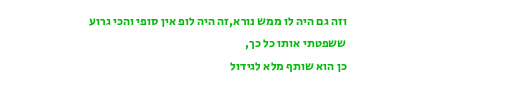וזה גם היה לו ממש נורא,זה היה לופ אין סופי והכי גרוע ששפטתי אותו כל כך,
כן הוא שותף מלא לגידול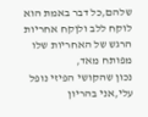שלהם,כל דבר באמת הוא לוקח ללב ולןקח אחריות הרגש של האחריות שלו מפותח מאד,
נכון שהקושי הפיזי נופל עלי,אני בהריון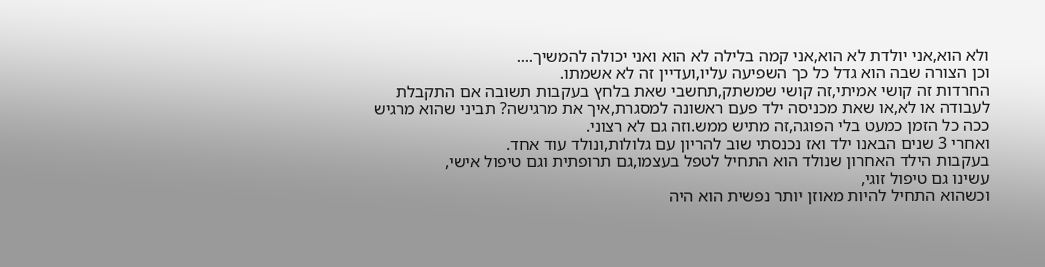ולא הוא,אני יולדת לא הוא,אני קמה בלילה לא הוא ואני יכולה להמשיך....
וכן הצורה שבה הוא גדל כל כך השפיעה עליו,ועדיין זה לא אשמתו.
החרדות זה קושי אמיתי,זה קושי שמשתק,תחשבי שאת בלחץ בעקבות תשובה אם התקבלת לעבודה או לא,או שאת מכניסה ילד פעם ראשונה למסגרת,איך את מרגישה? תביני שהוא מרגיש ככה כל הזמן כמעט בלי הפוגה,זה מתיש ממש.וזה גם לא רצוני.
ואחרי 3 שנים הבאנו ילד ואז נכנסתי שוב להריון עם גלולות,ונולד עוד אחד.
בעקבות הילד האחרון שנולד הוא התחיל לטפל בעצמו,גם תרופתית וגם טיפול אישי,
עשינו גם טיפול זוגי,
וכשהוא התחיל להיות מאוזן יותר נפשית הוא היה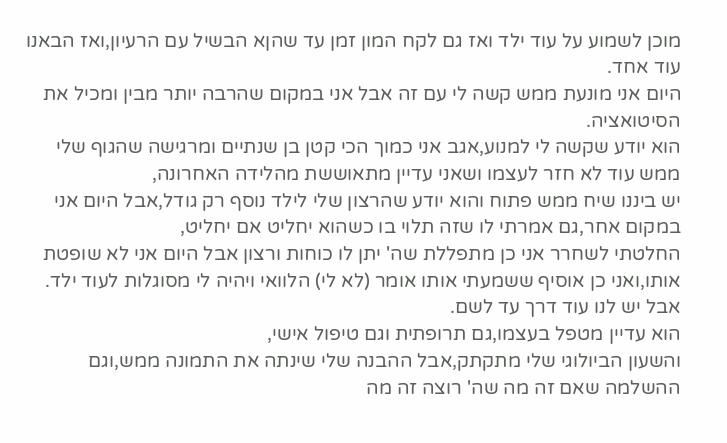מוכן לשמוע על עוד ילד ואז גם לקח המון זמן עד שהןא הבשיל עם הרעיון,ואז הבאנו עוד אחד.
היום אני מונעת ממש קשה לי עם זה אבל אני במקום שהרבה יותר מבין ומכיל את הסיטואציה.
הוא יודע שקשה לי למנוע,אגב אני כמוך הכי קטן בן שנתיים ומרגישה שהגוף שלי ממש עוד לא חזר לעצמו ושאני עדיין מתאוששת מהלידה האחרונה,
יש ביננו שיח ממש פתוח והוא יודע שהרצון שלי לילד נוסף רק גודל,אבל היום אני במקום אחר,גם אמרתי לו שזה תלוי בו כשהוא יחליט אם יחליט,
החלטתי לשחרר אני כן מתפללת שה' יתן לו כוחות ורצון אבל היום אני לא שופטת אותו,ואני כן אוסיף ששמעתי אותו אומר (לא לי) הלוואי ויהיה לי מסוגלות לעוד ילד.
אבל יש לנו עוד דרך עד לשם.
הוא עדיין מטפל בעצמו,גם תרופתית וגם טיפול אישי,
והשעון הביולוגי שלי מתקתק,אבל ההבנה שלי שינתה את התמונה ממש,וגם ההשלמה שאם זה מה שה' רוצה זה מה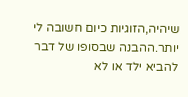שיהיה,הזוגיות כיום חשובה לי יותר.ההבנה שבסופו של דבר להביא ילד או לא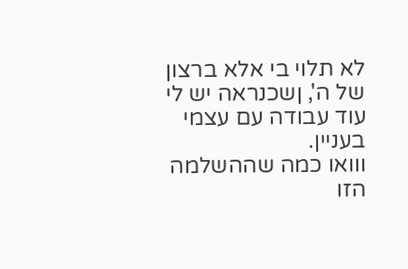לא תלוי בי אלא ברצון של ה', ןשכנראה יש לי עוד עבודה עם עצמי בעניין.
ווואו כמה שההשלמה הזו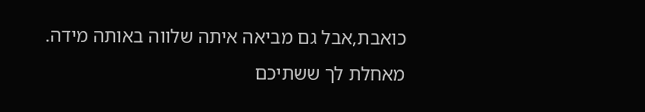כואבת,אבל גם מביאה איתה שלווה באותה מידה.
מאחלת לך ששתיכם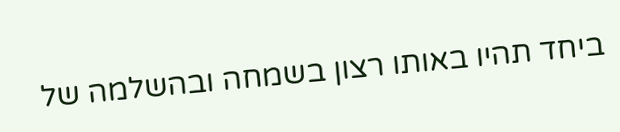ביחד תהיו באותו רצון בשמחה ובהשלמה של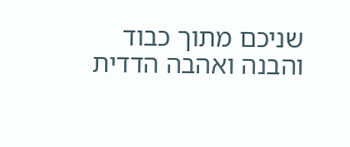שניכם מתוך כבוד והבנה ואהבה הדדית